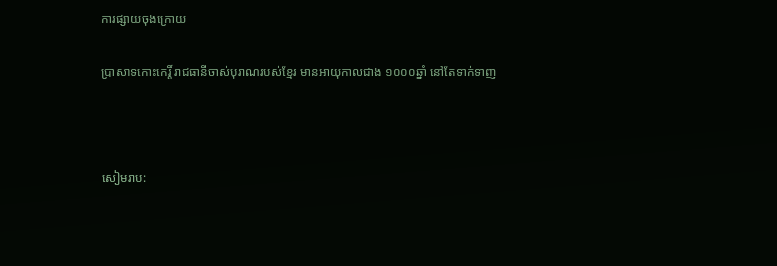ការផ្សាយចុងក្រោយ

ប្រាសាទកោះកេរ្តិ៍ រាជធានីចាស់បុរាណរបស់ខ្មែរ មានអាយុកាលជាង ១០០០ឆ្នាំ នៅតែទាក់ទាញ



សៀមរាប: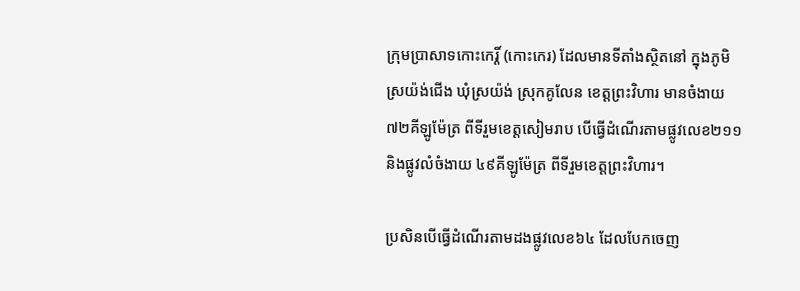ក្រុមប្រាសាទកោះកេរ្តិ៍ (កោះកេរ) ដែលមានទីតាំងស្ថិតនៅ ក្នុងភូមិស្រយ៉ង់ជើង ឃុំស្រយ៉ង់ ស្រុកគូលែន ខេត្តព្រះវិហារ មានចំងាយ ៧២គីឡូម៉ែត្រ ពីទីរួមខេត្តសៀមរាប បើធ្វើដំណើរតាមផ្លូវលេខ២១១ និងផ្លូវលំចំងាយ ៤៩គីឡូម៉ែត្រ ពីទីរួមខេត្តព្រះវិហារ។

ប្រសិនបើធ្វើដំណើរតាមដងផ្លូវលេខ៦៤ ដែលបែកចេញ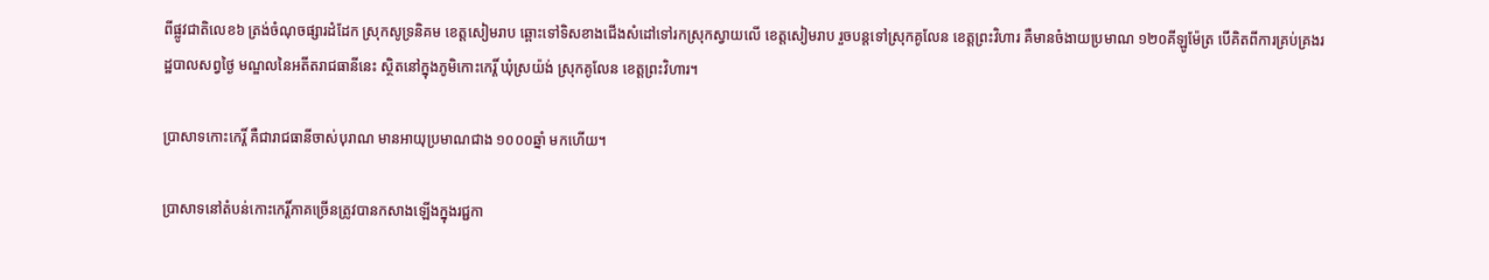ពីផ្លូវជាតិលេខ៦ ត្រង់ចំណុចផ្សារដំដែក ស្រុកសូទ្រនិគម ខេត្តសៀមរាប ឆ្ពោះទៅទិសខាងជើងសំដៅទៅរកស្រុកស្វាយលើ ខេត្តសៀមរាប រួចបន្តទៅស្រុកគូលែន ខេត្តព្រះវិហារ គឺមានចំងាយប្រមាណ ១២០គីឡូម៉ែត្រ បើគិតពីការគ្រប់គ្រងរដ្ឋបាលសព្វថ្ងៃ មណ្ឌលនៃអតីតរាជធានីនេះ ស្ថិតនៅក្នុងភូមិកោះកេរ្តិ៍ ឃុំស្រយ៉ង់ ស្រុកគូលែន ខេត្តព្រះវិហារ។

ប្រាសាទកោះកេរ្តិ៍ គឺជារាជធានីចាស់បុរាណ មានអាយុប្រមាណជាង ១០០០ឆ្នាំ មកហើយ។

ប្រាសាទនៅតំបន់កោះកេរ្តិ៍ភាគច្រើនត្រូវបានកសាងឡើងក្នុងរជ្ជកា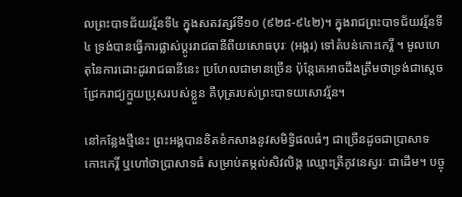លព្រះបាទជ័យវរ្ម័នទី៤ ក្នុងសតវត្សរ៍ទី១០ (៩២៨-៩៤២)។ ក្នុងរាជព្រះបាទជ័យវរ្ម័នទី៤ ទ្រង់បានធ្វើការផ្លាស់ប្តូររាជធានីពីយសោធបុរៈ (អង្គរ) ទៅតំបន់កោះកេរ្តិ៍ ។ មូលហេតុនៃការដោះដូររាជធានីនេះ ប្រហែលជាមានច្រើន ប៉ុន្តែគេអាចដឹងត្រឹមថាទ្រង់ជាស្តេចជ្រែករាជ្យក្មួយប្រុសរបស់ខ្លួន គឺបុត្ររបស់ព្រះបាទយសោវរ្ម័ន។

នៅកន្លែងថ្មីនេះ ព្រះអង្គបានខិតខំកសាងនូវសមិទ្ធិផលធំៗ ជាច្រើនដូចជាប្រាសាទកោះកេរ្តិ៍ ឬហៅថាប្រាសាទធំ សម្រាប់តម្កល់សិវលិង្គ ឈ្មោះត្រីភូវនេស្វរៈ ជាដើម។ បច្ចុ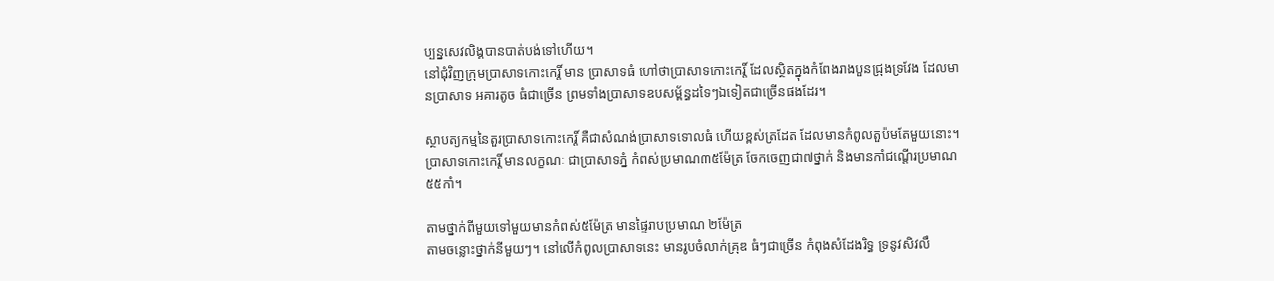ប្បន្នសេវលិង្គបានបាត់បង់ទៅហើយ។
នៅជុំវិញក្រុមប្រាសាទកោះកេរ្តិ៍ មាន ប្រាសាទធំ ហៅថាប្រាសាទកោះកេរ្ដិ៍ ដែលស្ថិតក្នុងកំពែងរាងបួនជ្រុងទ្រវែង ដែលមានប្រាសាទ អគារតូច ធំជាច្រើន ព្រមទាំងប្រាសាទឧបសម្ព័ន្ធដទៃៗឯទៀតជាច្រើនផងដែរ។

ស្ថាបត្យកម្មនៃតួរប្រាសាទកោះកេរ្ដិ៍ គឺជាសំណង់ប្រាសាទទោលធំ ហើយខ្ពស់ត្រដែត ដែលមានកំពូលតួប៉មតែមួយនោះ។ ប្រាសាទកោះកេរ្តិ៍ មានលក្ខណៈ ជាប្រាសាទភ្នំ កំពស់ប្រមាណ៣៥ម៉ែត្រ ចែកចេញជា៧ថ្នាក់ និងមានកាំជណ្តើរប្រមាណ ៥៥កាំ។

តាមថ្នាក់ពីមួយទៅមួយមានកំពស់៥ម៉ែត្រ មានផ្ទៃរាបប្រមាណ ២ម៉ែត្រ
តាមចន្លោះថ្នាក់នីមួយៗ។ នៅលើកំពូលប្រាសាទនេះ មានរូបចំលាក់គ្រុឌ ធំៗជាច្រើន កំពុងសំដែងរិទ្ធ ទ្រនូវសិវលឹ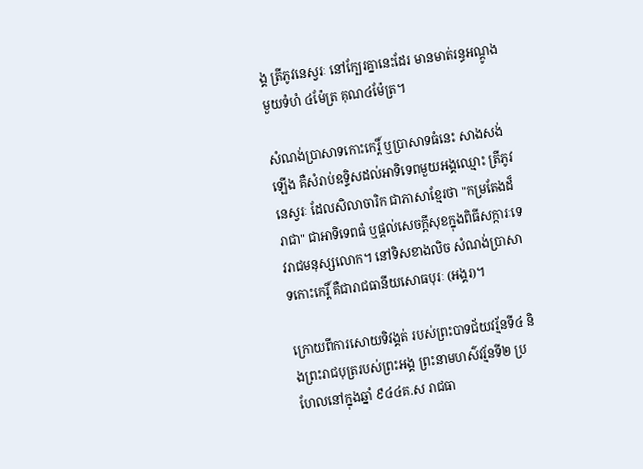ង្គ ត្រីភូវនេស្វរៈ នៅក្បែរគ្នានេះដែរ មានមាត់រន្ធអណ្តូង មួយទំហំ ៤ម៉ែត្រ គុណ៤ម៉ែត្រ។

សំណង់ប្រាសាទកោះកេរ្តិ៍ ឬប្រាសាទធំនេះ សាងសង់ឡើង គឺសំរាប់ឧទ្ទិសដល់អាទិទេពមួយអង្គឈ្មោះ ត្រីភូវនេស្វរៈ ដែលសិលាចារិក ជាភាសាខ្មែរថា "កម្រតែងដ៏រាជា" ជាអាទិទេពធំ ឬផ្តល់សេចក្តីសុខក្នុងពិធីសក្ការៈទេវរាជមនុស្សលោក។ នៅទិសខាងលិច សំណង់ប្រាសាទកោះកេរ្តិ៍ គឺជារាជធានីយសោធបុរៈ (អង្គរ)។

ក្រោយពីការសោយទិវង្គត់ របស់ព្រះបាទជ័យវរ្ម័នទី៤ និងព្រះរាជបុត្ររបស់ព្រះអង្គ ព្រះនាមហស៌វរ្ម័នទី២ ប្រហែលនៅក្នុងឆ្នាំ ៩៤៤គ.ស រាជធា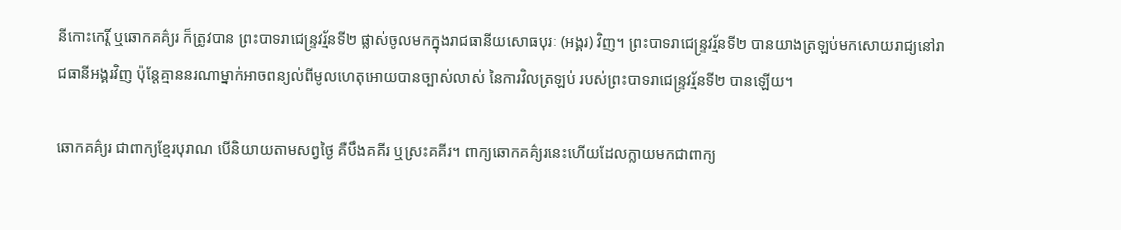នីកោះកេរ្តិ៍ ឬឆោកគគ៌្យរ ក៏ត្រូវបាន ព្រះបាទរាជេន្ទ្រវរ្ម័នទី២ ផ្លាស់ចូលមកក្នុងរាជធានីយសោធបុរៈ (អង្គរ) វិញ។ ព្រះបាទរាជេន្ទ្រវរ្ម័នទី២ បានយាងត្រឡប់មកសោយរាជ្យនៅរាជធានីអង្គរវិញ ប៉ុន្តែគ្មាននរណាម្នាក់អាចពន្យល់ពីមូលហេតុអោយបានច្បាស់លាស់ នៃការវិលត្រឡប់ របស់ព្រះបាទរាជេន្ទ្រវរ្ម័នទី២ បានឡើយ។

ឆោកគគ៌្យរ ជាពាក្យខ្មែរបុរាណ បើនិយាយតាមសព្វថ្ងៃ គឺបឹងគគីរ ឬស្រះគគីរ។ ពាក្យឆោកគគ៌្យរនេះហើយដែលក្លាយមកជាពាក្យ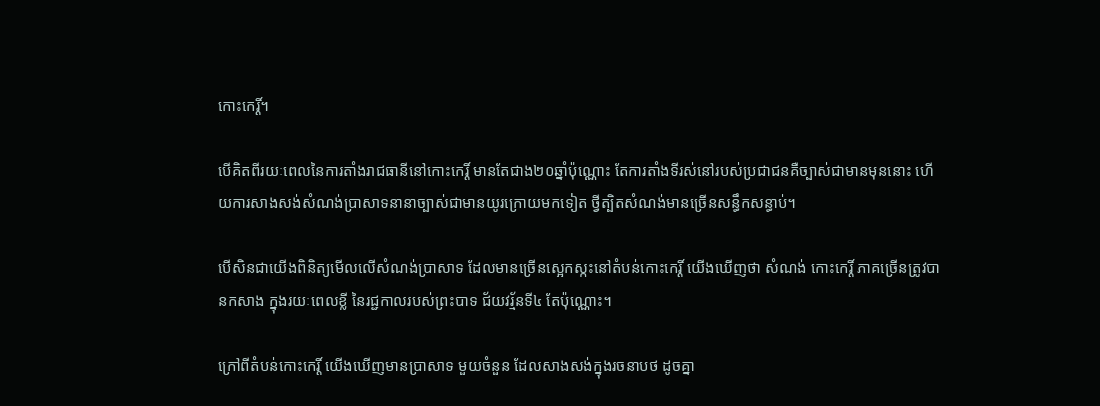កោះកេរ្តិ៍។

បើគិតពីរយៈពេលនៃការតាំងរាជធានីនៅកោះកេរ្តិ៍ មានតែជាង២០ឆ្នាំប៉ុណ្ណោះ តែការតាំងទីរស់នៅរបស់ប្រជាជនគឺច្បាស់ជាមានមុននោះ ហើយការសាងសង់សំណង់ប្រាសាទនានាច្បាស់ជាមានយូរក្រោយមកទៀត ថ្វីត្បិតសំណង់មានច្រើនសន្ធឹកសន្ធាប់។

បើសិនជាយើងពិនិត្យមើលលើសំណង់ប្រាសាទ ដែលមានច្រើនស្អេកស្កះនៅតំបន់កោះកេរ្តិ៍ យើងឃើញថា សំណង់ កោះកេរ្តិ៍ ភាគច្រើនត្រូវបានកសាង ក្នុងរយៈពេលខ្លី នៃរជ្ជកាលរបស់ព្រះបាទ ជ័យវរ្ម័នទី៤ តែប៉ុណ្ណោះ។

ក្រៅពីតំបន់កោះកេរ្តិ៍ យើងឃើញមានប្រាសាទ មួយចំនួន ដែលសាងសង់ក្នុងរចនាបថ ដូចគ្នា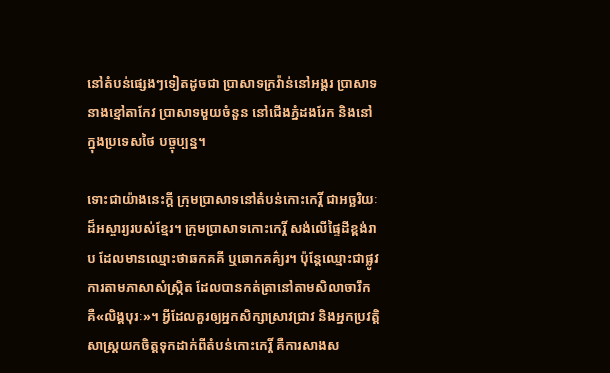នៅតំបន់ផ្សេងៗទៀតដូចជា ប្រាសាទក្រវ៉ាន់នៅអង្គរ ប្រាសាទនាងខ្មៅតាកែវ ប្រាសាទមួយចំនួន នៅជើងភ្នំដងរែក និងនៅក្នុងប្រទេសថៃ បច្ចុប្បន្ន។

ទោះជាយ៉ាងនេះក្តី ក្រុមប្រាសាទនៅតំបន់កោះកេរ្តិ៍ ជាអច្ឆរិយៈដ៏អស្ចារ្យរបស់ខ្មែរ។ ក្រុមប្រាសាទកោះកេរ្តិ៍ សង់លើផ្ទៃដីខ្ពង់រាប ដែលមានឈ្មោះថាឆកគគី ឬឆោកគគ៌្យរ។ ប៉ុន្ដែឈ្មោះជាផ្លូវការតាមភាសាសំស្ក្រិត ដែលបានកត់ត្រានៅតាមសិលាចារឹក គឺ«លិង្គបុរៈ»។ អ្វីដែលគួរឲ្យអ្នកសិក្សាស្រាវជ្រាវ និងអ្នកប្រវត្តិសាស្ត្រយកចិត្តទុកដាក់ពីតំបន់កោះកេរ្តិ៍ គឺការសាងស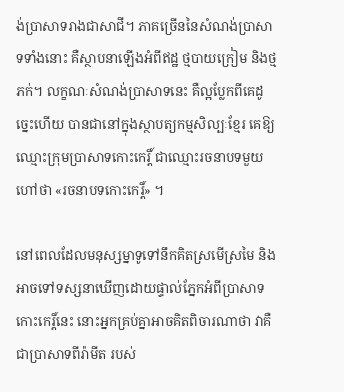ង់ប្រាសាទរាងជាសាជី។ ភាគច្រើននៃសំណង់ប្រាសាទទាំងនោះ គឺស្ថាបនាឡើងអំពីឥដ្ឋ ថ្មបាយក្រៀម និងថ្មភក់។ លក្ខណៈសំណង់ប្រាសាទនេះ គឺល្អប្លែកពីគេដូច្នេះហើយ បានជានៅក្នុងស្ថាបត្យកម្មសិល្បៈខ្មែរ គេឱ្យឈ្មោះក្រុមប្រាសាទកោះកេរ្តិ៍ ជាឈ្មោះរចនាបទមួយហៅថា «រចនាបទកោះកេរ្ដិ៍» ។

នៅពេលដែលមនុស្សម្នាទូទៅនឹកគិតស្រមើស្រមៃ និងអាចទៅទស្សនាឃើញដោយផ្ទាល់ភ្នែកអំពីប្រាសាទកោះកេរ្ដិ៍នេះ នោះអ្នកគ្រប់គ្នាអាចគិតពិចារណាថា វាគឺជាប្រាសាទពីរ៉ាមីត របស់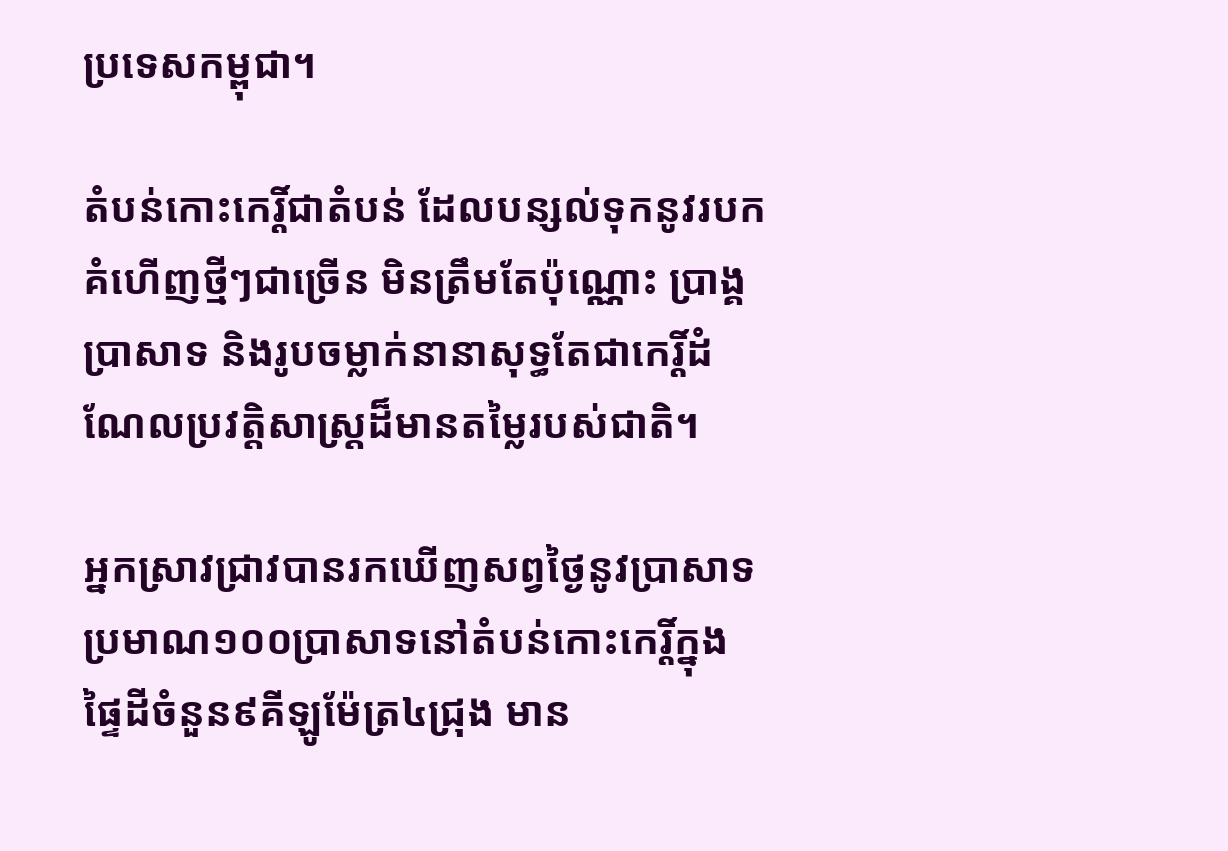ប្រទេសកម្ពុជា។

តំបន់កោះកេរ្តិ៍ជាតំបន់ ដែលបន្សល់ទុកនូវរបកគំហើញថ្មីៗជាច្រើន មិនត្រឹមតែប៉ុណ្ណោះ ប្រាង្គប្រាសាទ និងរូបចម្លាក់នានាសុទ្ធតែជាកេរ្តិ៍ដំណែលប្រវត្តិសាស្ត្រដ៏មានតម្លៃរបស់ជាតិ។

អ្នកស្រាវជ្រាវបានរកឃើញសព្វថ្ងៃនូវប្រាសាទប្រមាណ១០០ប្រាសាទនៅតំបន់កោះកេរ្តិ៍ក្នុងផ្ទៃដីចំនួន៩គីឡូម៉ែត្រ៤ជ្រុង មាន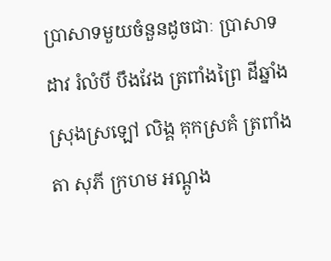ប្រាសាទមួយចំនួនដូចជាៈ ប្រាសាទដាវ រំលំបី បឹងវែង ត្រពាំងព្រៃ ដីឆ្នាំង ស្រុងស្រឡៅ លិង្គ គុកស្រគំ ត្រពាំងតា សុភី ក្រហម អណ្តូង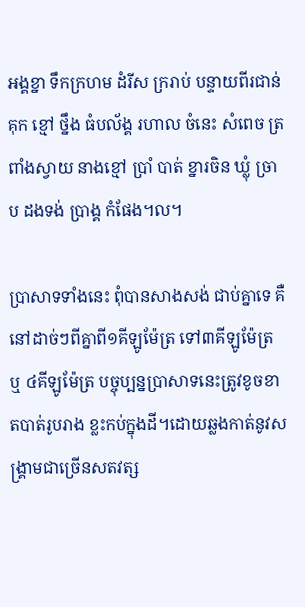អង្គខ្នា ទឹកក្រហម ដំរីស ក្ររាប់ បន្ទាយពីរជាន់ គុក ខ្មៅ ថ្នឹង ធំបល័ង្គ រហាល ចំនេះ សំពេច ត្រពាំងស្វាយ នាងខ្មៅ ប្រាំ បាត់ ខ្នារចិន ឃ្លុំ ច្រាប ដងទង់ ប្រាង្គ កំផែង។ល។

ប្រាសាទទាំងនេះ ពុំបានសាងសង់ ជាប់គ្នាទេ គឺនៅដាច់ៗពីគ្នាពី១គីឡូម៉ែត្រ ទៅ៣គីឡូម៉ែត្រ ឬ ៤គីឡូម៉ែត្រ បច្ចុប្បន្នប្រាសាទនេះត្រូវខូចខាតបាត់រូបរាង ខ្លះកប់ក្នុងដី។ដោយឆ្លងកាត់នូវសង្គ្រាមជាច្រើនសតវត្ស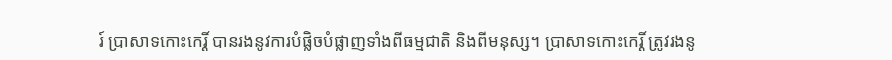រ៍ ប្រាសាទកោះកេរ្តិ៍ បានរងនូវការបំផ្លិចបំផ្លាញទាំងពីធម្មជាតិ និងពីមនុស្ស។ ប្រាសាទកោះកេរ្តិ៍ ត្រូវរងនូ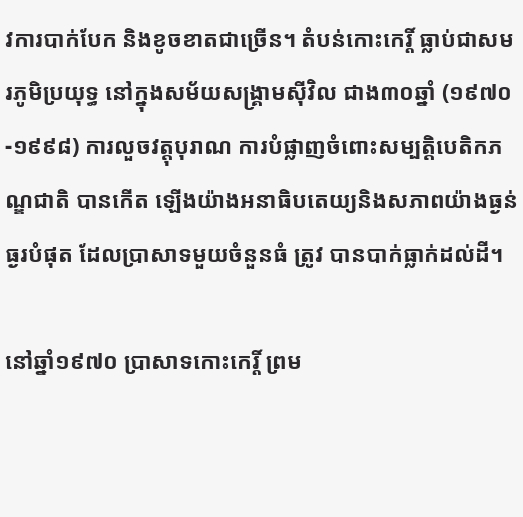វការបាក់បែក និងខូចខាតជាច្រើន។ តំបន់កោះកេរ្តិ៍ ធ្លាប់ជាសមរភូមិប្រយុទ្ធ នៅក្នុងសម័យសង្គ្រាមស៊ីវិល ជាង៣០ឆ្នាំ (១៩៧០-១៩៩៨) ការលួចវត្តុបុរាណ ការបំផ្លាញចំពោះសម្បត្តិបេតិកភណ្ឌជាតិ បានកើត ឡើងយ៉ាងអនាធិបតេយ្យនិងសភាពយ៉ាងធ្ងន់ធ្ងរបំផុត ដែលប្រាសាទមួយចំនួនធំ ត្រូវ បានបាក់ធ្លាក់ដល់ដី។

នៅឆ្នាំ១៩៧០ ប្រាសាទកោះកេរ្តិ៍ ព្រម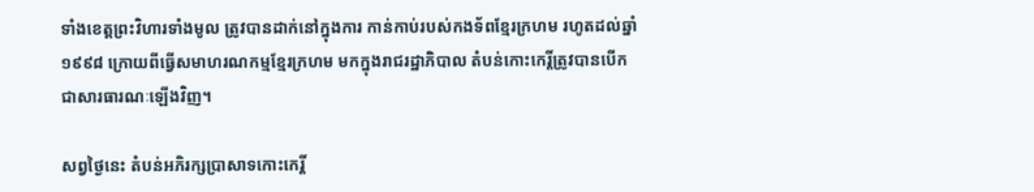ទាំងខេត្តព្រះវិហារទាំងមូល ត្រូវបានដាក់នៅក្នុងការ កាន់កាប់របស់កងទ័ពខ្មែរក្រហម រហូតដល់ឆ្នាំ១៩៩៨ ក្រោយពីធ្វើសមាហរណកម្មខ្មែរក្រហម មកក្នុងរាជរដ្ឋាភិបាល តំបន់កោះកេរ្តិ៍ត្រូវបានបើកជាសារធារណៈឡើងវិញ។

សព្វថ្ងៃនេះ តំបន់អភិរក្សប្រាសាទកោះកេរ្តិ៍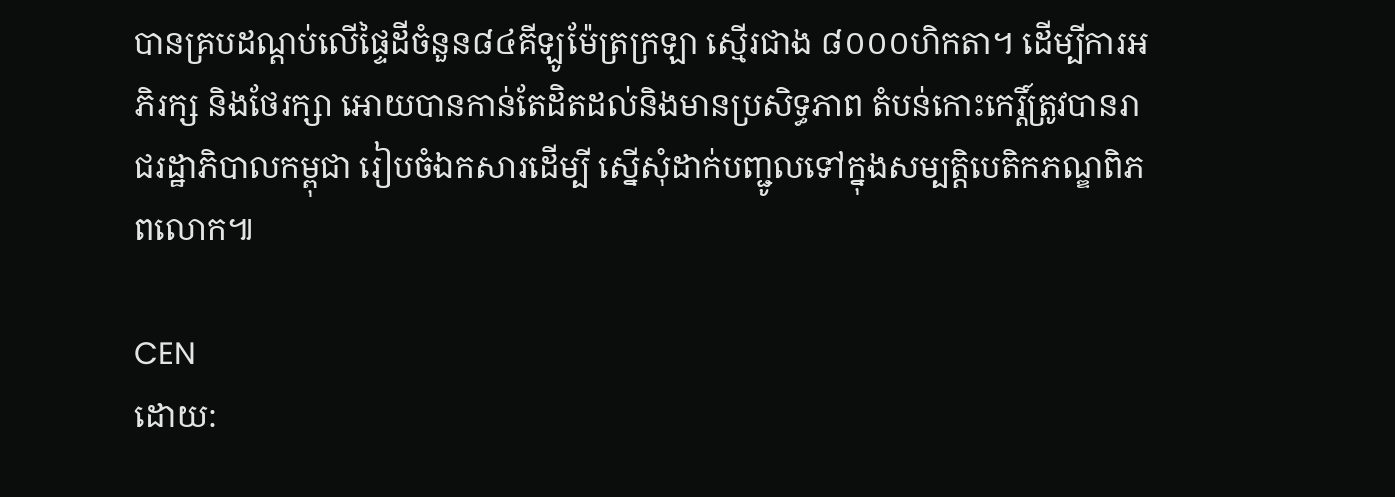បានគ្របដណ្តប់លើផ្ទៃដីចំនួន៨៤គីឡូម៉ែត្រក្រឡា ស្មើរជាង ៨០០០ហិកតា។ ដើម្បីការអភិរក្ស និងថែរក្សា អោយបានកាន់តែដិតដល់និងមានប្រសិទ្ធភាព តំបន់កោះកេរ្តិ៍ត្រូវបានរាជរដ្ឋាភិបាលកម្ពុជា រៀបចំឯកសារដើម្បី ស្នើសុំដាក់បញ្ជូលទៅក្នុងសម្បត្តិបេតិកភណ្ឌពិភពលោក៕

CEN
ដោយ: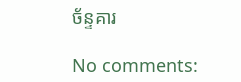ច័ន្ទគារ

No comments: